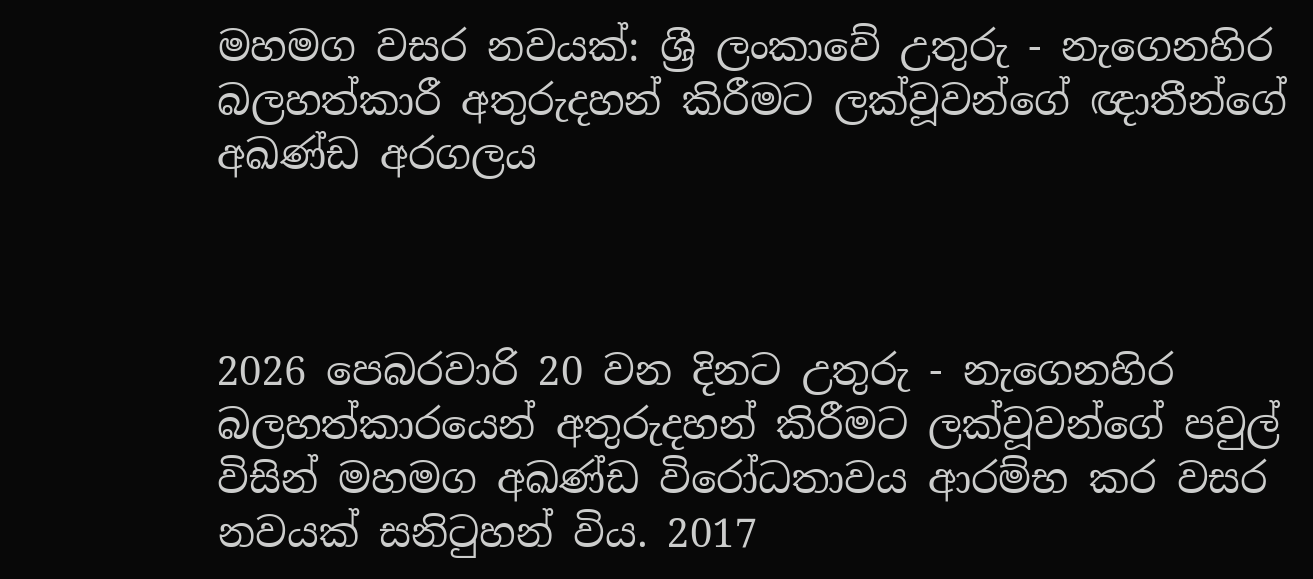මහමග වසර නවයක්: ශ්‍රී ලංකාවේ උතුරු - නැගෙනහිර බලහත්කාරී අතුරුදහන් කිරීමට ලක්වූවන්ගේ ඥාතීන්ගේ අඛණ්ඩ අරගලය



2026 පෙබරවාරි 20 වන දිනට උතුරු - නැගෙනහිර බලහත්කාරයෙන් අතුරුදහන් කිරීමට ලක්වූවන්ගේ පවුල් විසින් මහමග අඛණ්ඩ විරෝධතාවය ආරම්භ කර වසර නවයක් සනිටුහන් විය. 2017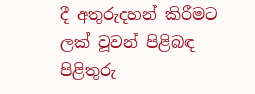දී අතුරුදහන් කිරීමට ලක් වූවන් පිළිබඳ පිළිතුරු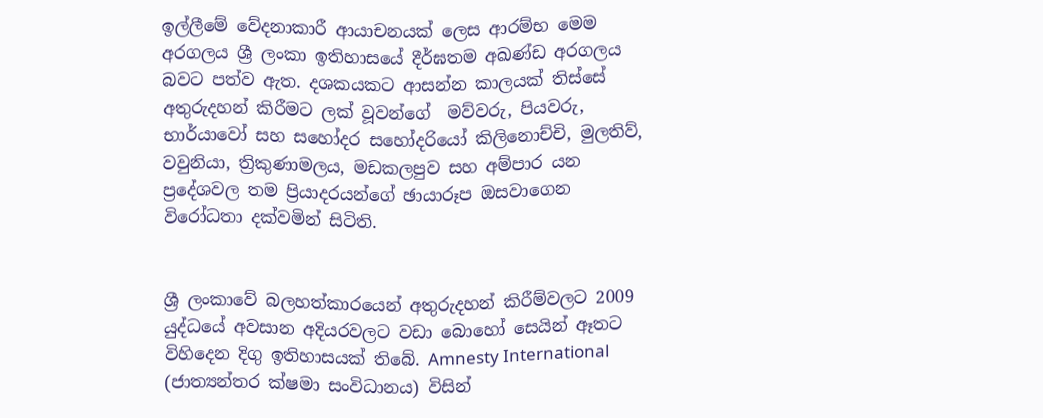ඉල්ලීමේ වේදනාකාරී ආයාචනයක් ලෙස ආරම්භ මෙම අරගලය ශ්‍රී ලංකා ඉතිහාසයේ දීර්ඝතම අඛණ්ඩ අරගලය බවට පත්ව ඇත. දශකයකට ආසන්න කාලයක් තිස්සේ අතුරුදහන් කිරීමට ලක් වූවන්ගේ  මව්වරු, පියවරු, භාර්යාවෝ සහ සහෝදර සහෝදරියෝ කිලිනොච්චි, මුලතිව්, වවුනියා, ත්‍රිකුණාමලය, මඩකලපුව සහ අම්පාර යන ප්‍රදේශවල තම ප්‍රියාදරයන්ගේ ඡායාරූප ඔසවාගෙන විරෝධතා දක්වමින් සිටිති.


ශ්‍රී ලංකාවේ බලහත්කාරයෙන් අතුරුදහන් කිරීම්වලට 2009 යුද්ධයේ අවසාන අදියරවලට වඩා බොහෝ සෙයින් ඈතට විහිදෙන දිගු ඉතිහාසයක් තිබේ. Amnesty International (ජාත්‍යන්තර ක්ෂමා සංවිධානය) විසින්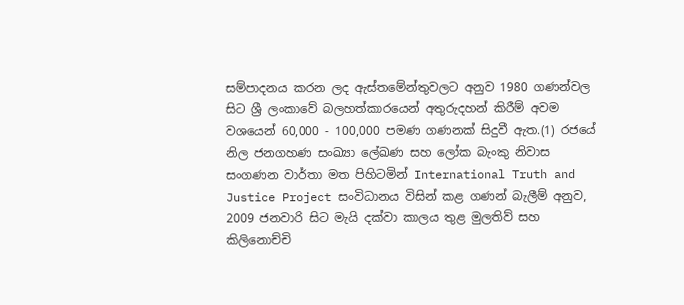සම්පාදනය කරන ලද ඇස්තමේන්තුවලට අනුව 1980 ගණන්වල සිට ශ්‍රී ලංකාවේ බලහත්කාරයෙන් අතුරුදහන් කිරීම් අවම වශයෙන් 60,000 - 100,000 පමණ ගණනක් සිදුවී ඇත.(1) රජයේ නිල ජනගහණ සංඛ්‍යා ලේඛණ සහ ලෝක බැංකු නිවාස සංගණන වාර්තා මත පිහිටමින් International Truth and Justice Project සංවිධානය විසින් කළ ගණන් බැලීම් අනුව, 2009 ජනවාරි සිට මැයි දක්වා කාලය තුළ මුලතිව් සහ කිලිනොච්චි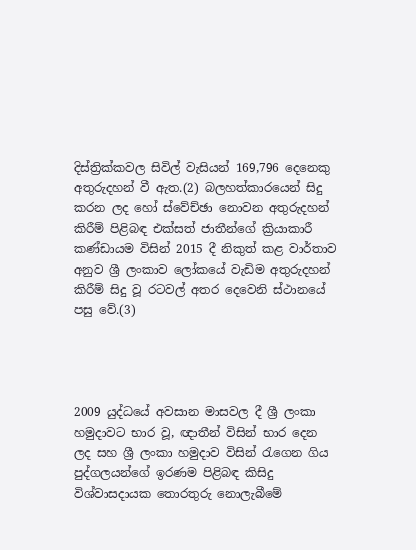දිස්ත්‍රික්කවල සිවිල් වැසියන් 169,796 දෙනෙකු අතුරුදහන් වී ඇත.(2) බලහත්කාරයෙන් සිදු කරන ලද හෝ ස්වේච්ඡා නොවන අතුරුදහන් කිරීම් පිළිබඳ එක්සත් ජාතීන්ගේ ක්‍රියාකාරී කණ්ඩායම විසින් 2015 දී නිකුත් කළ වාර්තාව අනුව ශ්‍රී ලංකාව ලෝකයේ වැඩිම අතුරුදහන් කිරීම් සිදු වූ රටවල් අතර දෙවෙනි ස්ථානයේ පසු වේ.(3)




2009 යුද්ධයේ අවසාන මාසවල දී ශ්‍රී ලංකා හමුදාවට භාර වූ, ඥාතීන් විසින් භාර දෙන ලද සහ ශ්‍රී ලංකා හමුදාව විසින් රැගෙන ගිය පුද්ගලයන්ගේ ඉරණම පිළිබඳ කිසිදු විශ්වාසදායක තොරතුරු නොලැබීමේ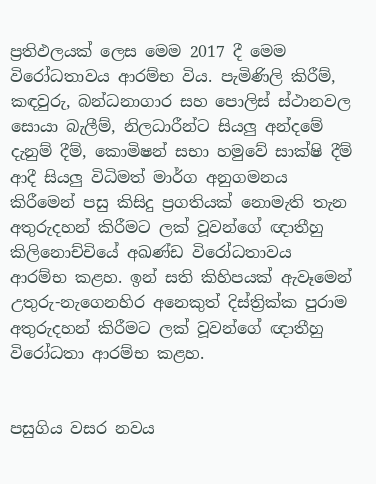ප්‍රතිඵලයක් ලෙස මෙම 2017 දී මෙම විරෝධතාවය ආරම්භ විය. පැමිණිලි කිරීම්, කඳවුරු, බන්ධනාගාර සහ පොලිස් ස්ථානවල සොයා බැලීම්, නිලධාරීන්ට සියලු අන්දමේ දැනුම් දීම්, කොමිෂන් සභා හමුවේ සාක්ෂි දීම් ආදී සියලු විධිමත් මාර්ග අනුගමනය කිරීමෙන් පසු කිසිදු ප්‍රගතියක් නොමැති තැන අතුරුදහන් කිරීමට ලක් වූවන්ගේ ඥාතීහු කිලිනොච්චියේ අඛණ්ඩ විරෝධතාවය ආරම්භ කළහ. ඉන් සති කිහිපයක් ඇවෑමෙන් උතුරු-නැගෙනහිර අනෙකුත් දිස්ත්‍රික්ක පුරාම අතුරුදහන් කිරීමට ලක් වූවන්ගේ ඥාතීහු විරෝධතා ආරම්භ කළහ.


පසුගිය වසර නවය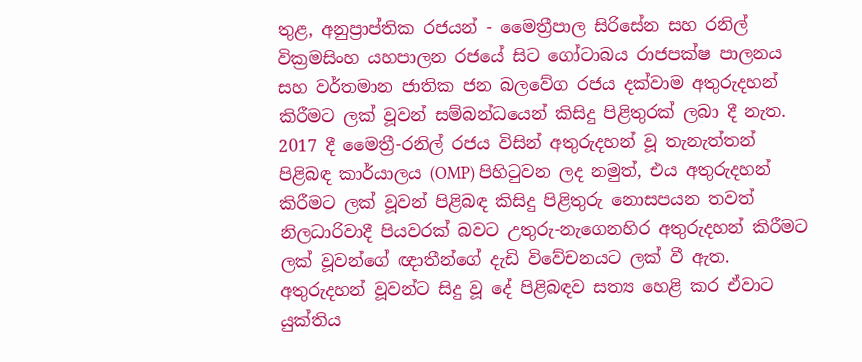තුළ, අනුප්‍රාප්තික රජයන් - මෛත්‍රීපාල සිරිසේන සහ රනිල් වික්‍රමසිංහ යහපාලන රජයේ සිට ගෝටාබය රාජපක්ෂ පාලනය සහ වර්තමාන ජාතික ජන බලවේග රජය දක්වාම අතුරුදහන් කිරීමට ලක් වූවන් සම්බන්ධයෙන් කිසිදු පිළිතුරක් ලබා දී නැත. 2017 දී මෛත්‍රී-රනිල් රජය විසින් අතුරුදහන් වූ තැනැත්තන් පිළිබඳ කාර්යාලය (OMP) පිහිටුවන ලද නමුත්, එය අතුරුදහන් කිරීමට ලක් වූවන් පිළිබඳ කිසිදු පිළිතුරු නොසපයන තවත් නිලධාරිවාදී පියවරක් බවට උතුරු-නැගෙනහිර අතුරුදහන් කිරීමට ලක් වූවන්ගේ ඥාතීන්ගේ දැඩි විවේචනයට ලක් වී ඇත. අතුරුදහන් වූවන්ට සිදු වූ දේ පිළිබඳව සත්‍ය හෙළි කර ඒවාට යුක්තිය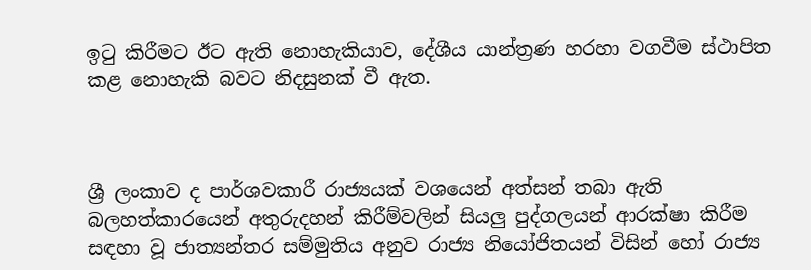ඉටු කිරීමට ඊට ඇති නොහැකියාව, දේශීය යාන්ත්‍රණ හරහා වගවීම ස්ථාපිත කළ නොහැකි බවට නිදසුනක් වී ඇත.



ශ්‍රී ලංකාව ද පාර්ශවකාරී රාජ්‍යයක් වශයෙන් අත්සන් තබා ඇති බලහත්කාරයෙන් අතුරුදහන් කිරීම්වලින් සියලු පුද්ගලයන් ආරක්ෂා කිරීම සඳහා වූ ජාත්‍යන්තර සම්මුතිය අනුව රාජ්‍ය නියෝජිතයන් විසින් හෝ රාජ්‍ය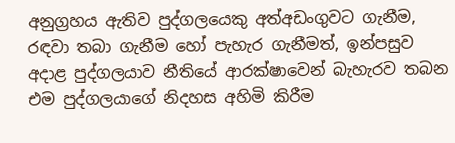අනුග්‍රහය ඇතිව පුද්ගලයෙකු අත්අඩංගුවට ගැනීම, රඳවා තබා ගැනීම හෝ පැහැර ගැනීමත්, ඉන්පසුව අදාළ පුද්ගලයාව නීතියේ ආරක්ෂාවෙන් බැහැරව තබන එම පුද්ගලයාගේ නිදහස අහිමි කිරීම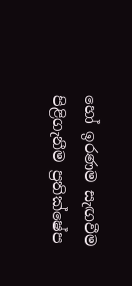හෝ ඉරණම සැඟවීම පිළිගැනීම ප්‍රතික්ෂේප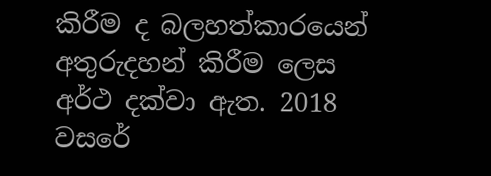කිරීම ද බලහත්කාරයෙන් අතුරුදහන් කිරීම ලෙස අර්ථ දක්වා ඇත. 2018 වසරේ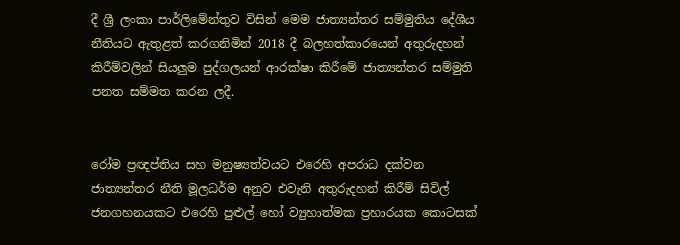දී ශ්‍රී ලංකා පාර්ලිමේන්තුව විසින් මෙම ජාත්‍යන්තර සම්මුතිය දේශීය නීතියට ඇතුළත් කරගනිමින් 2018 දී බලහත්කාරයෙන් අතුරුදහන් කිරීම්වලින් සියලුම පුද්ගලයන් ආරක්ෂා කිරීමේ ජාත්‍යන්තර සම්මුති පනත සම්මත කරන ලදී.


රෝම ප්‍රඥප්තිය සහ මනුෂ්‍යත්වයට එරෙහි අපරාධ දක්වන ජාත්‍යන්තර නීති මූලධර්ම අනුව එවැනි අතුරුදහන් කිරීම් සිවිල් ජනගහනයකට එරෙහි පුළුල් හෝ ව්‍යුහාත්මක ප්‍රහාරයක කොටසක්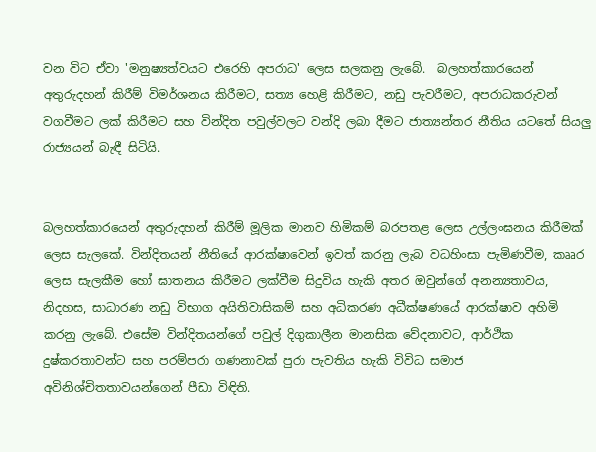වන විට ඒවා 'මනුෂ්‍යත්වයට එරෙහි අපරාධ' ලෙස සලකනු ලැබේ.  බලහත්කාරයෙන් අතුරුදහන් කිරීම් විමර්ශනය කිරීමට, සත්‍ය හෙළි කිරීමට, නඩු පැවරීමට, අපරාධකරුවන් වගවීමට ලක් කිරීමට සහ වින්දිත පවුල්වලට වන්දි ලබා දීමට ජාත්‍යන්තර නීතිය යටතේ සියලු රාජ්‍යයන් බැඳී සිටියි.


බලහත්කාරයෙන් අතුරුදහන් කිරීම් මූලික මානව හිමිකම් බරපතළ ලෙස උල්ලංඝනය කිරීමක් ලෙස සැලකේ. වින්දිතයන් නීතියේ ආරක්ෂාවෙන් ඉවත් කරනු ලැබ වධහිංසා පැමිණවීම, කෲර ලෙස සැලකීම හෝ ඝාතනය කිරීමට ලක්වීම සිදුවිය හැකි අතර ඔවුන්ගේ අනන්‍යතාවය, නිදහස, සාධාරණ නඩු විභාග අයිතිවාසිකම් සහ අධිකරණ අධීක්ෂණයේ ආරක්ෂාව අහිමි කරනු ලැබේ. එසේම වින්දිතයන්ගේ පවුල් දිගුකාලීන මානසික වේදනාවට, ආර්ථික දුෂ්කරතාවන්ට සහ පරම්පරා ගණනාවක් පුරා පැවතිය හැකි විවිධ සමාජ අවිනිශ්චිතතාවයන්ගෙන් පීඩා විඳිති.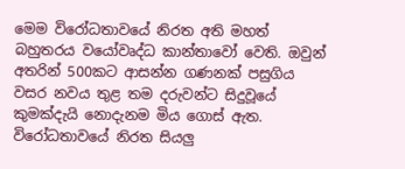මෙම විරෝධතාවයේ නිරත අති මහත් බහුතරය වයෝවෘද්ධ කාන්තාවෝ වෙති. ඔවුන් අතරින් 500කට ආසන්න ගණනක් පසුගිය වසර නවය තුළ තම දරුවන්ට සිදුවූයේ කුමක්දැයි නොදැනම මිය ගොස් ඇත. විරෝධතාවයේ නිරත සියලු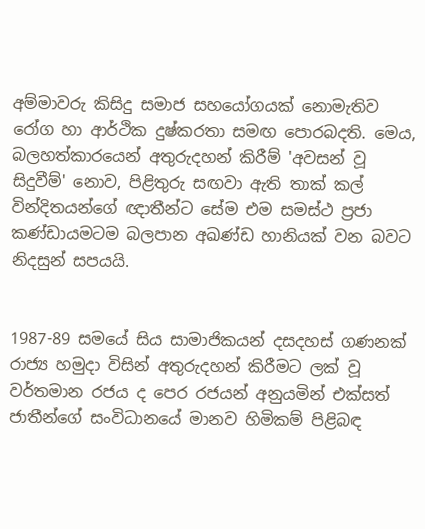අම්මාවරු කිසිදු සමාජ සහයෝගයක් නොමැතිව රෝග හා ආර්ථික දුෂ්කරතා සමඟ පොරබදති. මෙය, බලහත්කාරයෙන් අතුරුදහන් කිරීම් 'අවසන් වූ සිදුවීම්' නොව, පිළිතුරු සඟවා ඇති තාක් කල් වින්දිතයන්ගේ ඥාතීන්ට සේම එම සමස්ථ ප්‍රජා කණ්ඩායමටම බලපාන අඛණ්ඩ හානියක් වන බවට නිදසුන් සපයයි.


1987-89 සමයේ සිය සාමාජිකයන් දසදහස් ගණනක් රාජ්‍ය හමුදා විසින් අතුරුදහන් කිරීමට ලක් වූ වර්තමාන රජය ද පෙර රජයන් අනුයමින් එක්සත් ජාතීන්ගේ සංවිධානයේ මානව හිමිකම් පිළිබඳ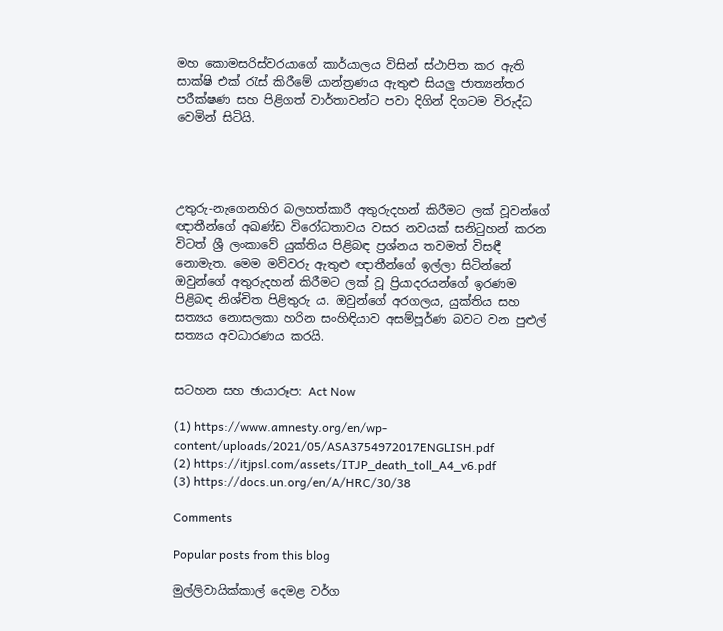මහ කොමසරිස්වරයාගේ කාර්යාලය විසින් ස්ථාපිත කර ඇති සාක්ෂි එක් රැස් කිරීමේ යාන්ත්‍රණය ඇතුළු සියලු ජාත්‍යන්තර පරීක්ෂණ සහ පිළිගත් වාර්තාවන්ට පවා දිගින් දිගටම විරුද්ධ වෙමින් සිටියි.




උතුරු-නැගෙනහිර බලහත්කාරී අතුරුදහන් කිරීමට ලක් වූවන්ගේ ඥාතීන්ගේ අඛණ්ඩ විරෝධතාවය වසර නවයක් සනිටුහන් කරන විටත් ශ්‍රී ලංකාවේ යුක්තිය පිළිබඳ ප්‍රශ්නය තවමත් විසඳී නොමැත. මෙම මව්වරු ඇතුළු ඥාතීන්ගේ ඉල්ලා සිටින්නේ ඔවුන්ගේ අතුරුදහන් කිරීමට ලක් වූ ප්‍රියාදරයන්ගේ ඉරණම පිළිබඳ නිශ්චිත පිළිතුරු ය. ඔවුන්ගේ අරගලය, යුක්තිය සහ සත්‍යය නොසලකා හරින සංහිඳියාව අසම්පූර්ණ බවට වන පුළුල් සත්‍යය අවධාරණය කරයි.


සටහන සහ ඡායාරූප: Act Now

(1) https://www.amnesty.org/en/wp-content/uploads/2021/05/ASA3754972017ENGLISH.pdf
(2) https://itjpsl.com/assets/ITJP_death_toll_A4_v6.pdf
(3) https://docs.un.org/en/A/HRC/30/38

Comments

Popular posts from this blog

මුල්ලිවායික්කාල් දෙමළ වර්ග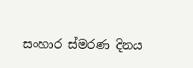සංහාර ස්මරණ දිනය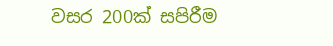වසර 200ක් සපිරීම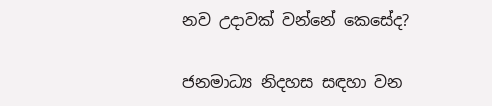නව උදාවක් වන්නේ කෙසේද?

ජනමාධ්‍ය නිදහස සඳහා වන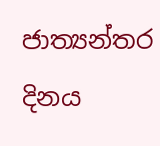ජාත්‍යන්තර දිනය